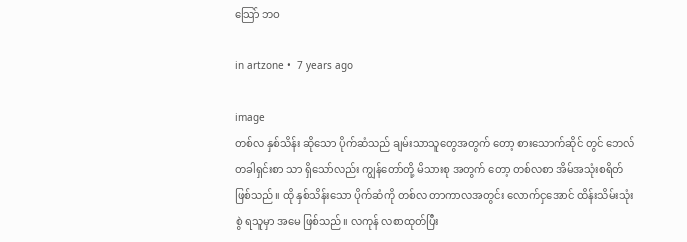သြော် ဘဝ

in artzone •  7 years ago

image
တစ်လ နှစ်သိန်း ဆိုသော ပိုက်ဆံသည် ချမ်းသာသူတွေအတွက် တော့ စားသောက်ဆိုင် တွင် ဘေလ် တခါရှင်းစာ သာ ရှိသော်လည်း ကျွန်တော်တို့ မိသားစု အတွက် တော့ တစ်လစာ အိမ်အသုံးစရိတ် ဖြစ်သည်။ ထို နှစ်သိန်းသော ပိုက်ဆံကို တစ်လ တာကာလအတွင်း လောက်ငှအောင် ထိန်းသိမ်းသုံးစွဲ ရသူမှာ အမေ ဖြစ်သည်။ လကုန် လစာထုတ်ပြီး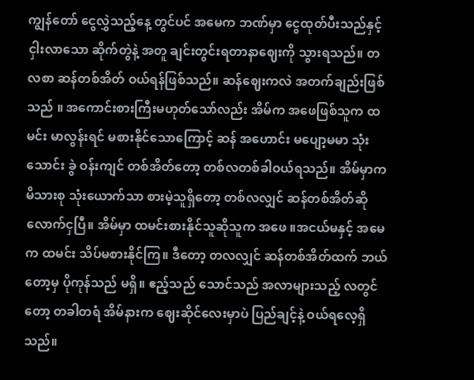ကျွန်တော် ငွေလွှဲသည့်နေ့ တွင်ပင် အမေက ဘဏ်မှာ ငွေထုတ်ပီးသည်နှင့် ငှါးလာသော ဆိုက်တွဲနဲ့ အတူ ချင်းတွင်းရတာနာဈေးကို သွားရသည်။ တလစာ ဆန်တစ်အိတ် ဝယ်ရန်ဖြစ်သည်။ ဆန်ဈေးကလဲ အတက်ချည်းဖြစ်သည် ။ အကောင်းစားကြီးမဟုတ်သော်လည်း အိမ်က အဖေဖြစ်သူက ထမင်း မာလွန်းရင် မစားနိုင်သောကြောင့် ဆန် အဟောင်း မပျော့မမာ သုံးသောင်း ခွဲ ဝန်းကျင် တစ်အိတ်တော့ တစ်လတစ်ခါဝယ်ရသည်။ အိမ်မှာက မိသားစု သုံးယောက်သာ စားမဲ့သူရှိတော့ တစ်လလျှင် ဆန်တစ်အိတ်ဆို လောက်ငှပြီ။ အိမ်မှာ ထမင်းစားနိုင်သူဆိုသူက အဖေ ။အငယ်မနှင့် အမေက ထမင်း သိပ်မစားနိုင်ကြ။ ဒီတော့ တလလျှင် ဆန်တစ်အိတ်ထက် ဘယ်တော့မှ ပိုကုန်သည် မရှိ။ ဧည့်သည် သောင်သည် အလာများသည့် လတွင်တော့ တခါတရံ အိမ်နားက ဈေးဆိုင်လေးမှာပဲ ပြည်ချင့်နဲ့ ဝယ်ရလေ့ရှိသည်။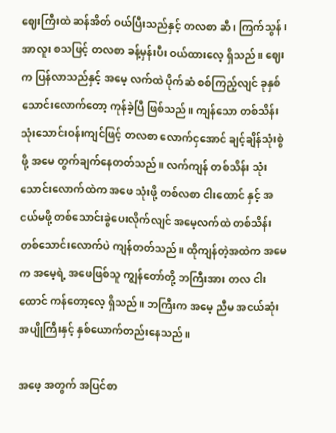ဈေးကြီးထဲ ဆန်အိတ် ဝယ်ပြီးသည်နှင့် တလစာ ဆီ ၊ ကြက်သွန် ၊ အာလူး စသဖြင့် တလစာ ခန့်မှန်းပီး ဝယ်ထားလေ့ ရှိသည်။ ဈေးက ပြန်လာသည်နှင့် အမေ့ လက်ထဲ ပိုက်ဆံ စစ်ကြည့်လျင် ခုနှစ်သောင်းလောက်တော့ ကုန်ခဲ့ပြီ ဖြစ်သည်။ ကျန်သော တစ်သိန်း သုံးသောင်းဝန်းကျင်ဖြင့် တလစာ လောက်ငှအောင် ချင့်ချိန်သုံးစွဲ ဖို့ အမေ တွက်ချက်နေတတ်သည်။ လက်ကျန် တစ်သိန်း သုံးသောင်းလောက်ထဲက အဖေ သုံးဖို့ တစ်လစာ ငါးထောင် နှင့် အငယ်မဖို့ တစ်သောင်းခွဲပေးလိုက်လျင် အမေ့လက်ထဲ တစ်သိန်း တစ်သောင်းလောက်ပဲ ကျန်တတ်သည်။ ထိုကျန်တဲ့အထဲက အမေက အမေ့ရဲ့ အဖေဖြစ်သူ ကျွန်တော်တို့ ဘကြီးအား တလ ငါးထောင် ကန်တော့လေ့ ရှိသည်။ ဘကြီးက အမေ့ ညီမ အငယ်ဆုံးအပျိုကြီးနှင့် နှစ်ယောက်တည်းနေသည်။

အဖေ့ အတွက် အပြင်စာ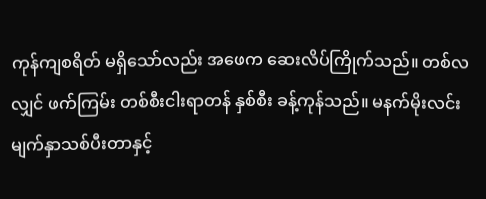ကုန်ကျစရိတ် မရှိသော်လည်း အဖေက ဆေးလိပ်ကြိုက်သည်။ တစ်လလျှင် ဖက်ကြမ်း တစ်စီးငါးရာတန် နှစ်စီး ခန့်ကုန်သည်။ မနက်မိုးလင်း မျက်နှာသစ်ပီးတာနှင့်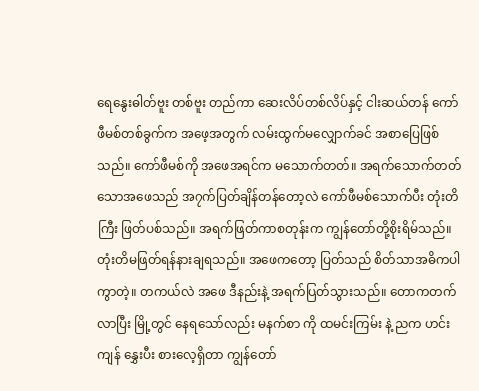ရေနွေးဓါတ်ဗူး တစ်ဗူး တည်ကာ ဆေးလိပ်တစ်လိပ်နှင့် ငါးဆယ်တန် ကော်ဖီမစ်တစ်ခွက်က အဖေ့အတွက် လမ်းထွက်မလျှောက်ခင် အစာပြေဖြစ်သည်။ ကော်ဖီမစ်ကို အဖေအရင်က မသောက်တတ်။ အရက်သောက်တတ်သောအဖေသည် အ၇က်ပြတ်ချိန်တန်တော့လဲ ကော်ဖီမစ်သောက်ပီး တုံးတိကြီး ဖြတ်ပစ်သည်။ အရက်ဖြတ်ကာစတုန်းက ကျွန်တော်တို့စိုးရိမ်သည်။ တုံးတိမဖြတ်ရန်နားချရသည်။ အဖေကတော့ ပြတ်သည် စိတ်သာအဓိကပါကွာတဲ့။ တကယ်လဲ အဖေ ဒီနည်းနဲ့ အရက်ပြတ်သွားသည်။ တောကတက်လာပြီး မြို့တွင် နေရသော်လည်း မနက်စာ ကို ထမင်းကြမ်း နဲ့ ညက ဟင်းကျန် နွှေးပီး စားလေ့ရှိတာ ကျွန်တော်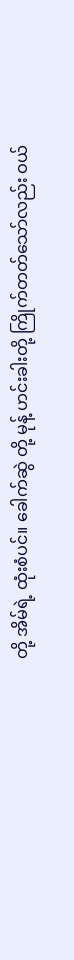တို့ အိမ်ရဲ့ ထုံးစံပင်။ ခေါက်ဆွဲ တို့ မုန့် ဟင်းခါးတို့ ကြိုက်တတ်သော်လည်း ဝယ်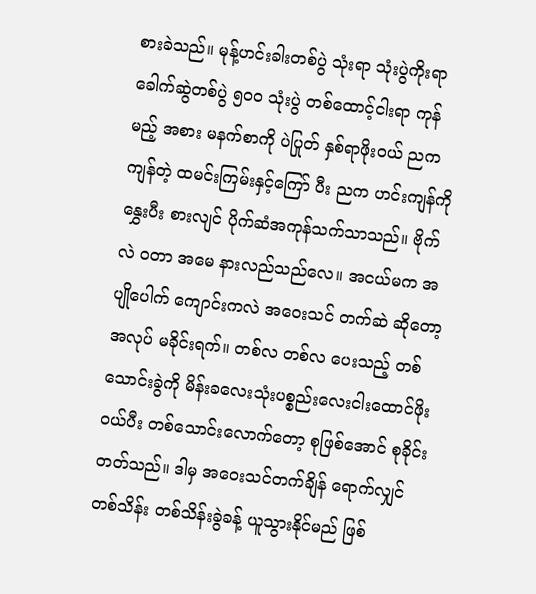စားခဲသည်။ မုန့်ဟင်းခါးတစ်ပွဲ သုံးရာ သုံးပွဲကိုးရာ ခေါက်ဆွဲတစ်ပွဲ ၅၀၀ သုံးပွဲ တစ်ထောင့်ငါးရာ ကုန်မည့် အစား မနက်စာကို ပဲပြုတ် နှစ်ရာဖိုးဝယ် ညက ကျန်တဲ့ ထမင်းကြမ်းနှင့်ကြော် ပီး ညက ဟင်းကျန်ကို နွှေးပီး စားလျင် ပိုက်ဆံအကုန်သက်သာသည်။ ဗိုက်လဲ ဝတာ အမေ နားလည်သည်လေ။ အငယ်မက အပျိုပေါက် ကျောင်းကလဲ အဝေးသင် တက်ဆဲ ဆိုတော့ အလုပ် မခိုင်းရက်။ တစ်လ တစ်လ ပေးသည့် တစ်သောင်းခွဲကို မိန်းခလေးသုံးပစ္စည်းလေးငါးထောင်ဖိုးဝယ်ပီး တစ်သောင်းလောက်တော့ စုဖြစ်အောင် စုခိုင်းတတ်သည်။ ဒါမှ အဝေးသင်တက်ချိန် ရောက်လျှင် တစ်သိန်း တစ်သိန်းခွဲခန့် ယူသွားနိုင်မည် ဖြစ်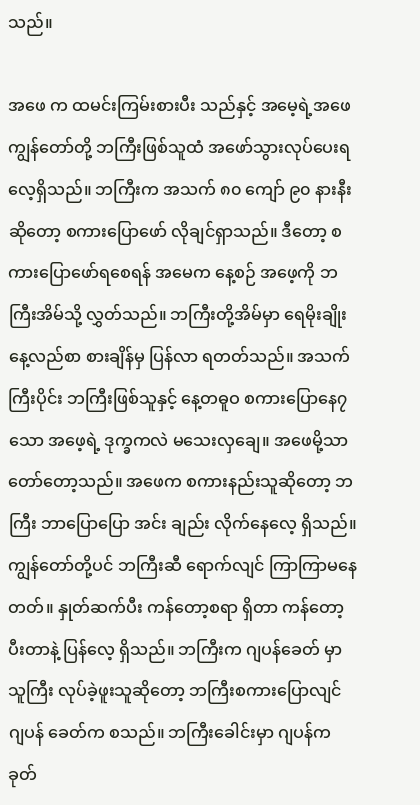သည်။

အဖေ က ထမင်းကြမ်းစားပီး သည်နှင့် အမေ့ရဲ့အဖေ ကျွန်တော်တို့ ဘကြီးဖြစ်သူထံ အဖော်သွားလုပ်ပေးရလေ့ရှိသည်။ ဘကြီးက အသက် ၈၀ ကျော် ၉၀ နားနီး ဆိုတော့ စကားပြောဖော် လိုချင်ရှာသည်။ ဒီတော့ စကားပြောဖော်ရစေရန် အမေက နေ့စဉ် အဖေ့ကို ဘကြီးအိမ်သို့ လွှတ်သည်။ ဘကြီးတို့အိမ်မှာ ရေမိုးချိုး နေ့လည်စာ စားချိန်မှ ပြန်လာ ရတတ်သည်။ အသက်ကြီးပိုင်း ဘကြီးဖြစ်သူနှင့် နေ့တဓူဝ စကားပြောနေ၇သော အဖေ့ရဲ့ ဒုက္ခကလဲ မသေးလှချေ။ အဖေမို့သာ တော်တော့သည်။ အဖေက စကားနည်းသူဆိုတော့ ဘကြီး ဘာပြောပြော အင်း ချည်း လိုက်နေလေ့ ရှိသည်။ ကျွန်တော်တို့ပင် ဘကြီးဆီ ရောက်လျင် ကြာကြာမနေတတ်။ နှုတ်ဆက်ပီး ကန်တော့စရာ ရှိတာ ကန်တော့ပီးတာနဲ့ ပြန်လေ့ ရှိသည်။ ဘကြီးက ဂျပန်ခေတ် မှာ သူကြီး လုပ်ခဲ့ဖူးသူဆိုတော့ ဘကြီးစကားပြောလျင် ဂျပန် ခေတ်က စသည်။ ဘကြီးခေါင်းမှာ ဂျပန်က ခုတ်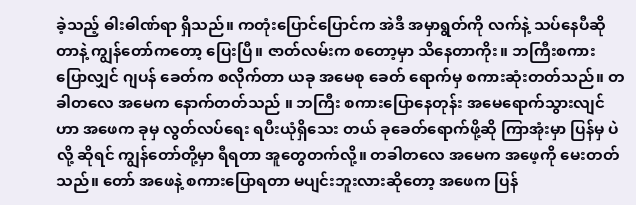ခဲ့သည့် ဓါးဓါဏ်ရာ ရှိသည်။ ကတုံးပြောင်ပြောင်က အဲဒီ အမှာရွတ်ကို လက်နဲ့ သပ်နေပီဆိုတာနဲ့ ကျွန်တော်ကတော့ ပြေးပြီ။ ဇာတ်လမ်းက စတော့မှာ သိနေတာကိုး။ ဘကြီးစကားပြောလျှင် ဂျပန် ခေတ်က စလိုက်တာ ယခု အမေစု ခေတ် ရောက်မှ စကားဆုံးတတ်သည်။ တခါတလေ အမေက နောက်တတ်သည် ။ ဘကြီး စကားပြောနေတုန်း အမေရောက်သွားလျင် ဟာ အဖေက ခုမှ လွတ်လပ်ရေး ရပီးယုံရှိသေး တယ် ခုခေတ်ရောက်ဖို့ဆို ကြာအုံးမှာ ပြန်မှ ပဲ လို့ ဆိုရင် ကျွန်တော်တို့မှာ ရီရတာ အူတွေတက်လို့။ တခါတလေ အမေက အဖေ့ကို မေးတတ်သည်။ တော် အဖေနဲ့ စကားပြောရတာ မပျင်းဘူးလားဆိုတော့ အဖေက ပြန်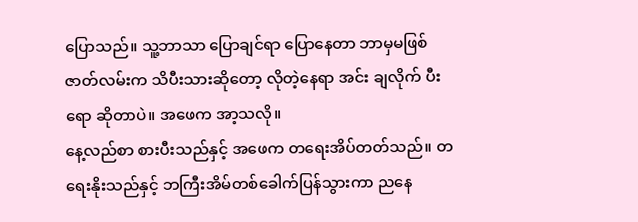ပြောသည်။ သူ့ဘာသာ ပြောချင်ရာ ပြောနေတာ ဘာမှမဖြစ် ဇာတ်လမ်းက သိပီးသားဆိုတော့ လိုတဲ့နေရာ အင်း ချလိုက် ပီးရော ဆိုတာပဲ။ အဖေက အာ့သလို။
နေ့လည်စာ စားပီးသည်နှင့် အဖေက တရေးအိပ်တတ်သည်။ တရေးနိုးသည်နှင့် ဘကြီးအိမ်တစ်ခေါက်ပြန်သွားကာ ညနေ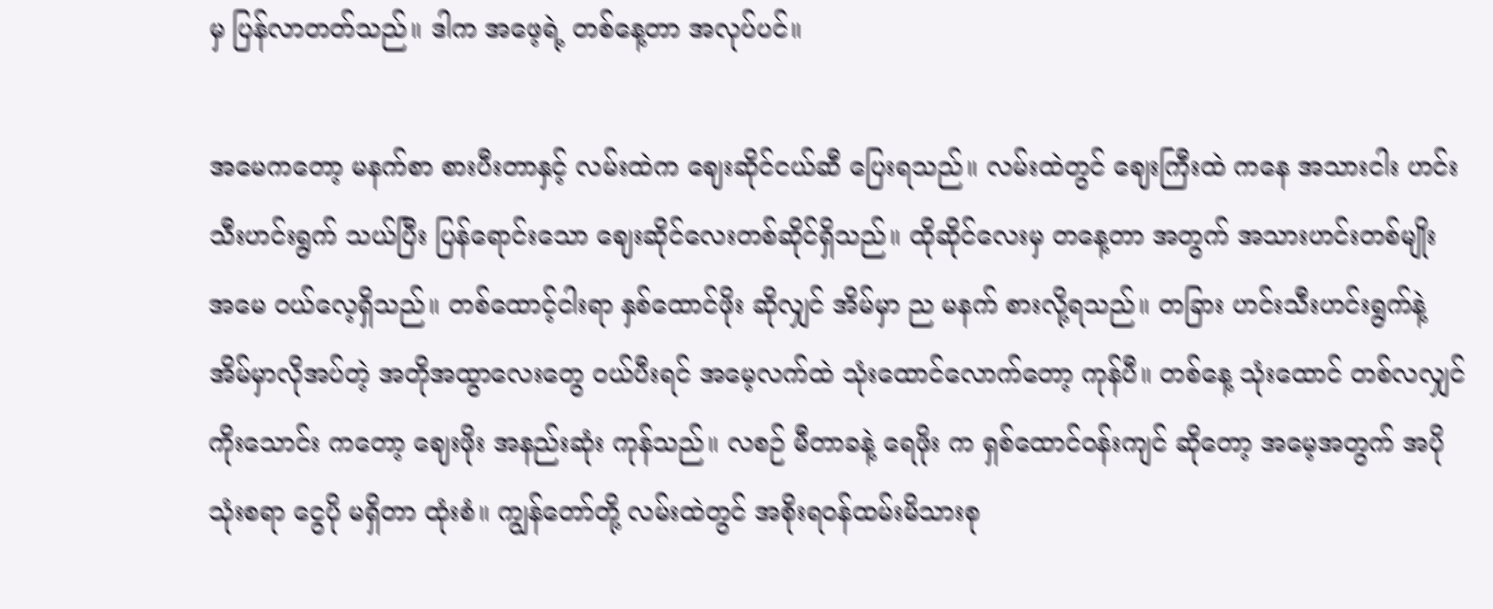မှ ပြန်လာတတ်သည်။ ဒါက အဖေ့ရဲ့ တစ်နေ့တာ အလုပ်ပင်။

အမေကတော့ မနက်စာ စားပီးတာနှင့် လမ်းထဲက ဈေးဆိုင်ငယ်ဆီ ပြေးရသည်။ လမ်းထဲတွင် ဈေးကြီးထဲ ကနေ အသားငါး ဟင်းသီးဟင်းရွက် သယ်ပြီး ပြန်ရောင်းသော ဈေးဆိုင်လေးတစ်ဆိုင်ရှိသည်။ ထိုဆိုင်လေးမှ တနေ့တာ အတွက် အသားဟင်းတစ်မျိုး အမေ ဝယ်လေ့ရှိသည်။ တစ်ထောင့်ငါးရာ နှစ်ထောင်ဖိုး ဆိုလျှင် အိမ်မှာ ည မနက် စားလို့ရသည်။ တခြား ဟင်းသီးဟင်းရွက်နဲ့ အိမ်မှာလိုအပ်တဲ့ အတိုအထွာလေးတွေ ဝယ်ပီးရင် အမေ့လက်ထဲ သုံးထောင်လောက်တော့ ကုန်ပီ။ တစ်နေ့ သုံးထောင် တစ်လလျှင် ကိုးသောင်း ကတော့ ဈေးဖိုး အနည်းဆုံး ကုန်သည်။ လစဉ် မီတာခနဲ့ ရေဖိုး က ရှစ်ထောင်ဝန်းကျင် ဆိုတော့ အမေ့အတွက် အပိုသုံးစရာ ငွေပို မရှိတာ ထုံးစံ။ ကျွန်တော်တို့ လမ်းထဲတွင် အစိုးရဝန်ထမ်းမိသားစု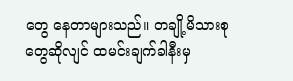တွေ နေတာများသည်။ တချို့မိသားစုတွေဆိုလျင် ထမင်းချက်ခါနီးမှ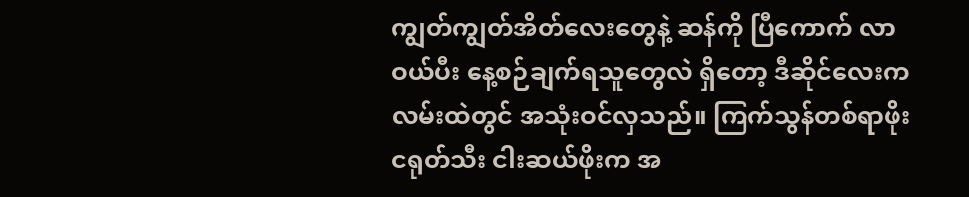ကျွတ်ကျွတ်အိတ်လေးတွေနဲ့ ဆန်ကို ပြီကောက် လာဝယ်ပီး နေ့စဉ်ချက်ရသူတွေလဲ ရှိတော့ ဒီဆိုင်လေးက လမ်းထဲတွင် အသုံးဝင်လှသည်။ ကြက်သွန်တစ်ရာဖိုး ငရုတ်သီး ငါးဆယ်ဖိုးက အ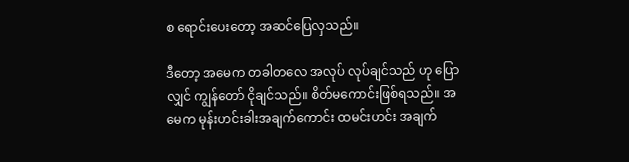စ ရောင်းပေးတော့ အဆင်ပြေလှသည်။

ဒီတော့ အမေက တခါတလေ အလုပ် လုပ်ချင်သည် ဟု ပြောလျှင် ကျွန်တော် ငိုချင်သည်။ စိတ်မကောင်းဖြစ်ရသည်။ အမေက မုန်းဟင်းခါးအချက်ကောင်း ထမင်းဟင်း အချက်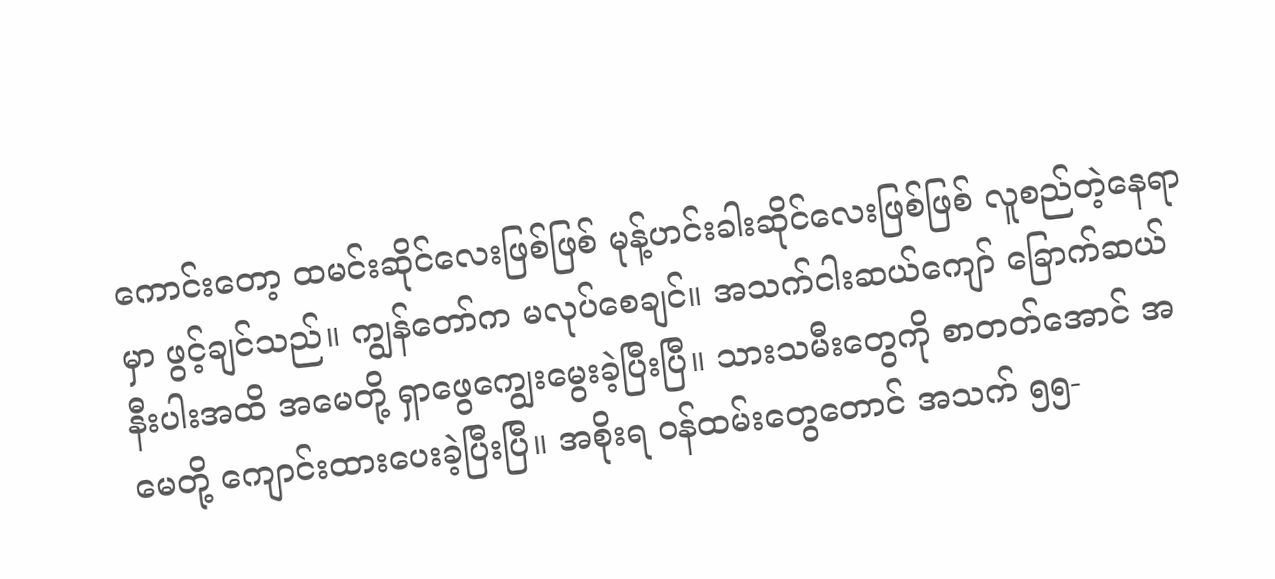ကောင်းတော့ ထမင်းဆိုင်လေးဖြစ်ဖြစ် မုန့်ဟင်းခါးဆိုင်လေးဖြစ်ဖြစ် လူစည်တဲ့နေရာမှာ ဖွင့်ချင်သည်။ ကျွန်တော်က မလုပ်စေချင်။ အသက်ငါးဆယ်ကျော် ခြောက်ဆယ်နီးပါးအထိ အမေတို့ ရှာဖွေကျွေးမွေးခဲ့ပြီးပြီ။ သားသမီးတွေကို စာတတ်အောင် အမေတို့ ကျောင်းထားပေးခဲ့ပြီးပြီ။ အစိုးရ ဝန်ထမ်းတွေတောင် အသက် ၅၅-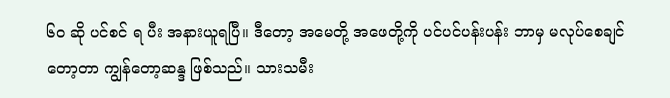၆၀ ဆို ပင်စင် ရ ပီး အနားယူရပြီ။ ဒီတော့ အမေတို့ အဖေတို့ကို ပင်ပင်ပန်းပန်း ဘာမှ မလုပ်စေချင်တော့တာ ကျွန်တော့ဆန္ဒ ဖြစ်သည်။ သားသမီး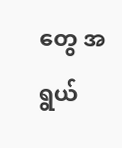တွေ အရွယ်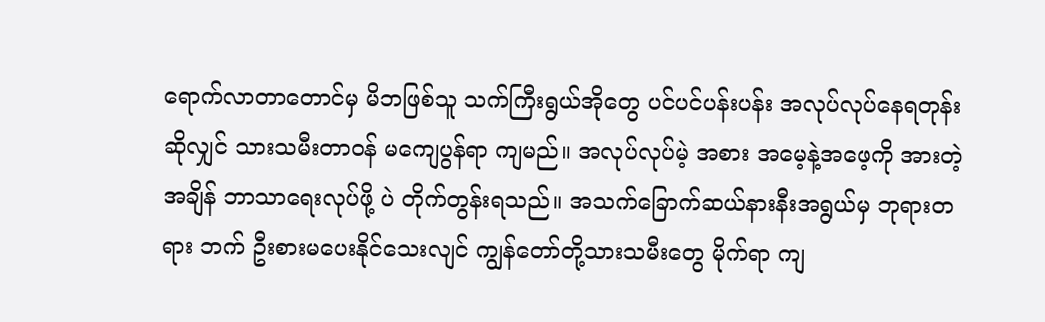ရောက်လာတာတောင်မှ မိဘဖြစ်သူ သက်ကြီးရွယ်အိုတွေ ပင်ပင်ပန်းပန်း အလုပ်လုပ်နေရတုန်း ဆိုလျှင် သားသမီးတာဝန် မကျေပွန်ရာ ကျမည်။ အလုပ်လုပ်မဲ့ အစား အမေ့နဲ့အဖေ့ကို အားတဲ့အချိန် ဘာသာရေးလုပ်ဖို့ ပဲ တိုက်တွန်းရသည်။ အသက်ခြောက်ဆယ်နားနီးအရွယ်မှ ဘုရားတရား ဘက် ဦးစားမပေးနိုင်သေးလျင် ကျွန်တော်တို့သားသမီးတွေ မိုက်ရာ ကျ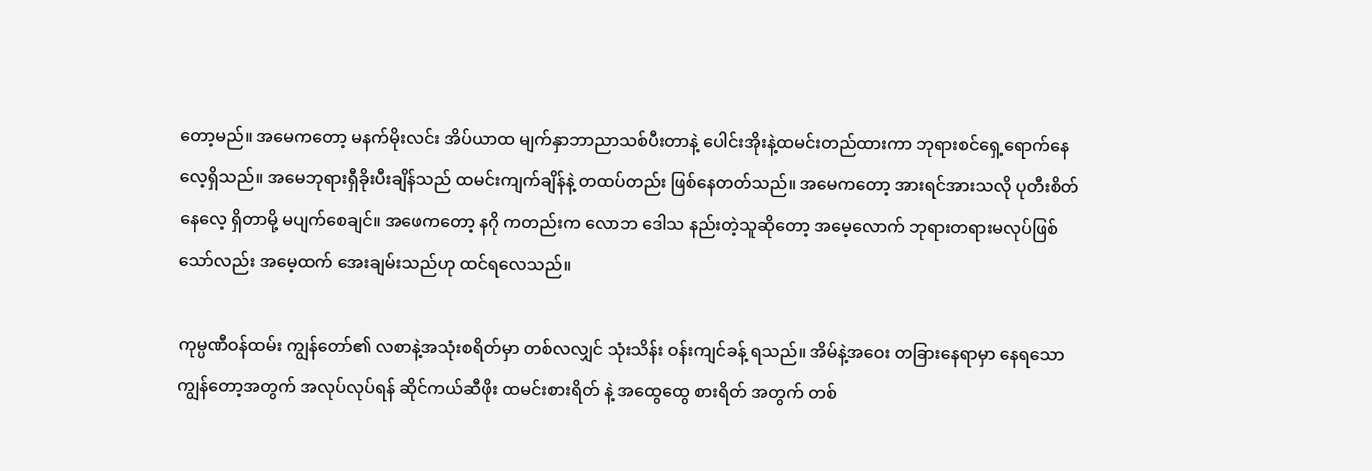တော့မည်။ အမေကတော့ မနက်မိုးလင်း အိပ်ယာထ မျက်နှာဘာညာသစ်ပီးတာနဲ့ ပေါင်းအိုးနဲ့ထမင်းတည်ထားကာ ဘုရားစင်ရှေ့ရောက်နေလေ့ရှိသည်။ အမေဘုရားရှီခိုးပီးချိန်သည် ထမင်းကျက်ချိန်နဲ့ တထပ်တည်း ဖြစ်နေတတ်သည်။ အမေကတော့ အားရင်အားသလို ပုတီးစိတ်နေလေ့ ရှိတာမို့ မပျက်စေချင်။ အဖေကတော့ နဂို ကတည်းက လောဘ ဒေါသ နည်းတဲ့သူဆိုတော့ အမေ့လောက် ဘုရားတရားမလုပ်ဖြစ်သော်လည်း အမေ့ထက် အေးချမ်းသည်ဟု ထင်ရလေသည်။

ကုမ္ပဏီဝန်ထမ်း ကျွန်တော်၏ လစာနဲ့အသုံးစရိတ်မှာ တစ်လလျှင် သုံးသိန်း ဝန်းကျင်ခန့် ရသည်။ အိမ်နဲ့အဝေး တခြားနေရာမှာ နေရသော ကျွန်တော့အတွက် အလုပ်လုပ်ရန် ဆိုင်ကယ်ဆီဖိုး ထမင်းစားရိတ် နဲ့ အထွေထွေ စားရိတ် အတွက် တစ်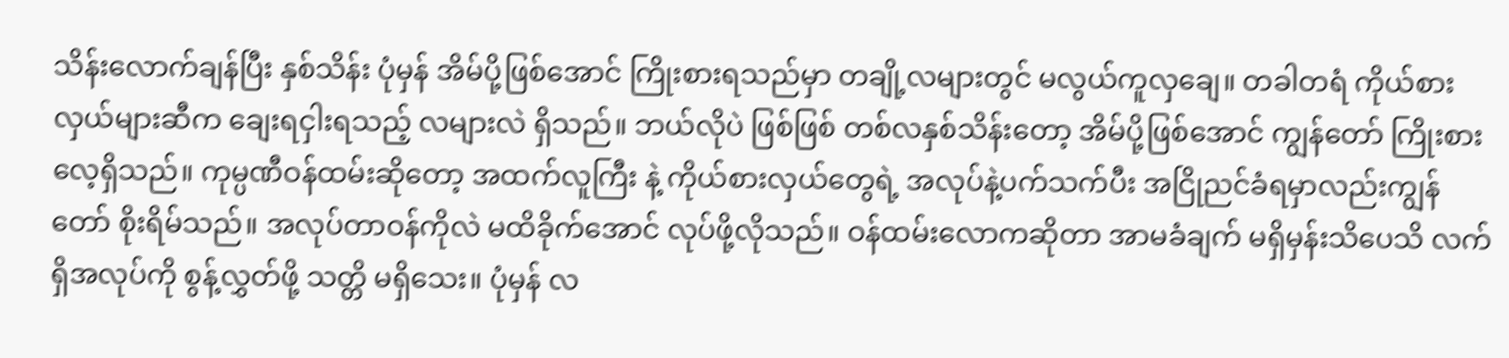သိန်းလောက်ချန်ပြီး နှစ်သိန်း ပုံမှန် အိမ်ပို့ဖြစ်အောင် ကြိုးစားရသည်မှာ တချို့လများတွင် မလွယ်ကူလှချေ။ တခါတရံ ကိုယ်စားလှယ်များဆီက ချေးရငှါးရသည့် လများလဲ ရှိသည်။ ဘယ်လိုပဲ ဖြစ်ဖြစ် တစ်လနှစ်သိန်းတော့ အိမ်ပို့ဖြစ်အောင် ကျွန်တော် ကြိုးစားလေ့ရှိသည်။ ကုမ္ပဏီဝန်ထမ်းဆိုတော့ အထက်လူကြီး နဲ့ ကိုယ်စားလှယ်တွေရဲ့ အလုပ်နဲ့ပက်သက်ပီး အငြိုညင်ခံရမှာလည်းကျွန်တော် စိုးရိမ်သည်။ အလုပ်တာဝန်ကိုလဲ မထိခိုက်အောင် လုပ်ဖို့လိုသည်။ ဝန်ထမ်းလောကဆိုတာ အာမခံချက် မရှိမှန်းသိပေသိ လက်ရှိအလုပ်ကို စွန့်လွှတ်ဖို့ သတ္တိ မရှိသေး။ ပုံမှန် လ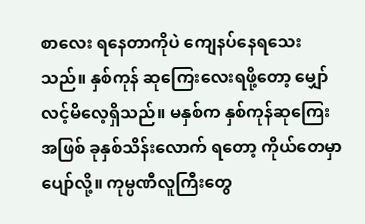စာလေး ရနေတာကိုပဲ ကျေနပ်နေရသေးသည်။ နှစ်ကုန် ဆုကြေးလေးရဖို့တော့ မျှော်လင့်မိလေ့ရှိသည်။ မနှစ်က နှစ်ကုန်ဆုကြေးအဖြစ် ခုနှစ်သိန်းလောက် ရတော့ ကိုယ်တေမှာ ပျော်လို့။ ကုမ္ပဏီလူကြီးတွေ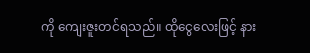ကို ကျေးဇူးတင်ရသည်။ ထိုငွေလေးဖြင့် နား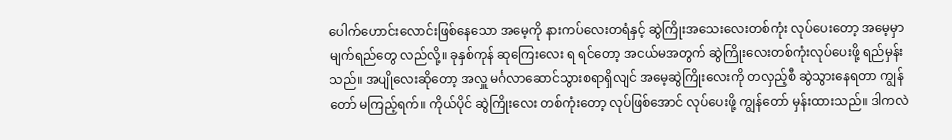ပေါက်ဟောင်းလောင်းဖြစ်နေသော အမေ့ကို နားကပ်လေးတရံနှင့် ဆွဲကြိုးအသေးလေးတစ်ကုံး လုပ်ပေးတော့ အမေ့မှာ မျက်ရည်တွေ လည်လို့။ ခုနှစ်ကုန် ဆုကြေးလေး ရ ရင်တော့ အငယ်မအတွက် ဆွဲကြိုးလေးတစ်ကုံးလုပ်ပေးဖို့ ရည်မှန်းသည်။ အပျိုလေးဆိုတော့ အလှူ မင်္ဂလာဆောင်သွားစရာရှိလျင် အမေ့ဆွဲကြိုးလေးကို တလှည့်စီ ဆွဲသွားနေရတာ ကျွန်တော် မကြည့်ရက်။ ကိုယ်ပိုင် ဆွဲကြိုးလေး တစ်ကုံးတော့ လုပ်ဖြစ်အောင် လုပ်ပေးဖို့ ကျွန်တော် မှန်းထားသည်။ ဒါကလဲ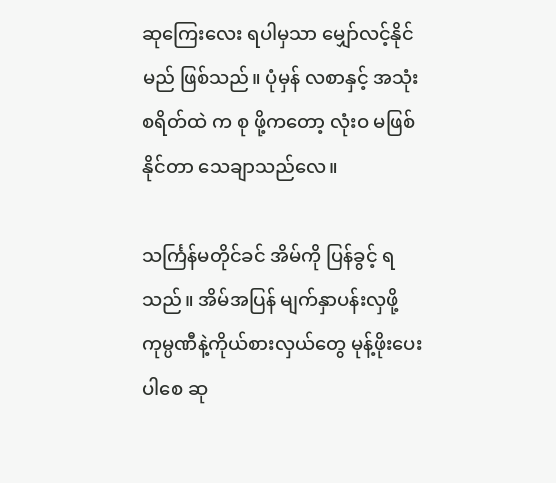ဆုကြေးလေး ရပါမှသာ မျှော်လင့်နိုင်မည် ဖြစ်သည်။ ပုံမှန် လစာနှင့် အသုံးစရိတ်ထဲ က စု ဖို့ကတော့ လုံးဝ မဖြစ်နိုင်တာ သေချာသည်လေ။

သင်္ကြန်မတိုင်ခင် အိမ်ကို ပြန်ခွင့် ရသည်။ အိမ်အပြန် မျက်နှာပန်းလှဖို့ ကုမ္ပဏီနဲ့ကိုယ်စားလှယ်တွေ မုန့်ဖိုးပေးပါစေ ဆု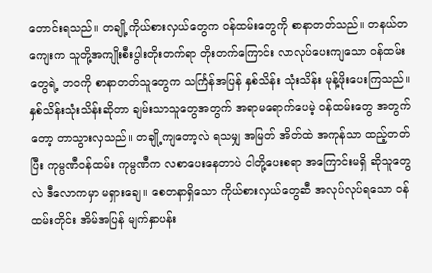တောင်းရသည်။ တချို့ကိုယ်စားလှယ်တွေက ဝန်ထမ်းတွေကို စာနာတတ်သည်။ တနယ်တကျေးက သူတို့အကျိုးစီးပွါးတိုးတက်ရာ တိုးတက်ကြောင်း လာလုပ်ပေးကျသော ဝန်ထမ်းတွေရဲ့ ဘဝကို စာနာတတ်သူတွေက သင်္ကြန်အပြန် နှစ်သိန်း သုံးသိန်း မုန့်ဖိုးပေးကြသည်။ နှစ်သိန်းသုံးသိန်းဆိုတာ ချမ်းသာသူတွေအတွက် အရာမရောက်ပေမဲ့ ဝန်ထမ်းတွေ အတွက်တော့ တာသွားလှသည်။ တချို့ကျတော့လဲ ရသမျှ အမြတ် အိတ်ထဲ အကုန်သာ ထည့်တတ်ပြီး ကုမ္ပဏီဝန်ထမ်း ကုမ္ပဏီက လစာပေးနေတာပဲ ငါတို့ပေးစရာ အကြောင်းမရှိ ဆိုသူတွေလဲ ဒီလောကမှာ မရှားချေ။ စေတနာရှိသော ကိုယ်စားလှယ်တွေဆီ အလုပ်လုပ်ရသော ဝန်ထမ်းတိုင်း အိမ်အပြန် မျက်နှာပန်း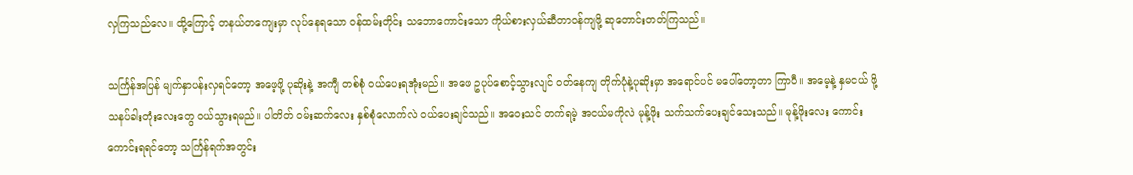လှကြသည်လေ။ ထို့ကြောင့် တနယ်တကျေးမှာ လုပ်နေရသော ဝန်ထမ်းတိုင်း သဘောကောင်းသော ကိုယ်စားလှယ်ဆီတာဝန်ကျဖို့ ဆုတောင်းတတ်ကြသည်။

သင်္ကြန်အပြန် မျက်နှာပန်းလှရင်တော့ အဖေ့ဖို့ ပုဆိုးနဲ့ အကျီ တစ်စုံ ဝယ်ပေးရအုံးမည်။ အဖေ ဥပုပ်စောင့်သွားလျင် ဝတ်နေကျ တိုက်ပုံနဲ့ပုဆိုးမှာ အရောင်ပင် မပေါ်တော့တာ ကြာပီ။ အမေ့နဲ့ နှမငယ် ဖို့ သနပ်ခါးတုံးလေးတွေ ဝယ်သွားရမည်။ ပါတိတ် ဝမ်းဆက်လေး နှစ်စုံလောက်လဲ ဝယ်ပေးချင်သည်။ အဝေးသင် တက်ရမဲ့ အငယ်မကိုလဲ မုန့်ဖိုး သက်သက်ပေးချင်သေးသည်။ မုန့်ဖိုးလေး ကောင်းကောင်းရရင်တော့ သင်္ကြန်ရက်အတွင်း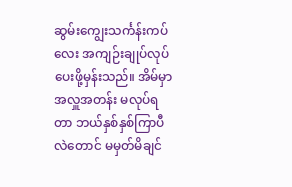ဆွမ်းကျွေးသင်္ကန်းကပ်လေး အကျဉ်းချုပ်လုပ်ပေးဖို့မှန်းသည်။ အိမ်မှာ အလှူအတန်း မလုပ်ရတာ ဘယ်နှစ်နှစ်ကြာပီလဲတောင် မမှတ်မိချင်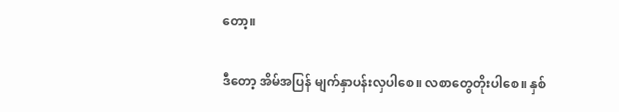တော့။

ဒီတော့ အိမ်အပြန် မျက်နှာပန်းလှပါစေ။ လစာတွေတိုးပါစေ။ နှစ်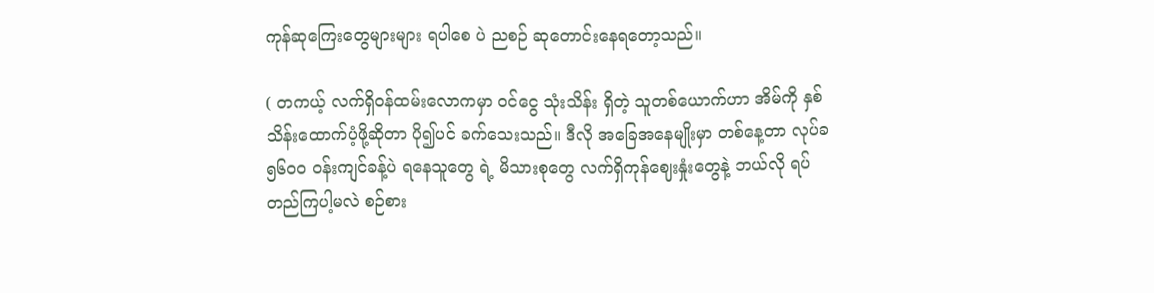ကုန်ဆုကြေးတွေများများ ရပါစေ ပဲ ညစဉ် ဆုတောင်းနေရတော့သည်။

( တကယ့် လက်ရှိဝန်ထမ်းလောကမှာ ဝင်ငွေ သုံးသိန်း ရှိတဲ့ သူတစ်ယောက်ဟာ အိမ်ကို နှစ်သိန်းထောက်ပံ့ဖို့ဆိုတာ ပို၍ပင် ခက်သေးသည်။ ဒီလို အခြေအနေမျိုးမှာ တစ်နေ့တာ လုပ်ခ ၅၆၀၀ ဝန်းကျင်ခန့်ပဲ ရနေသူတွေ ရဲ့ မိသားစုတွေ လက်ရှိကုန်ဈေးနှုံးတွေနဲ့ ဘယ်လို ရပ်တည်ကြပါ့မလဲ စဉ်စား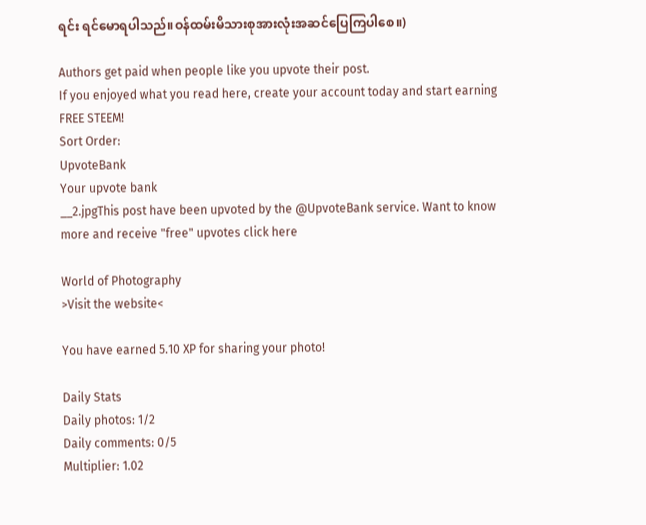ရင်း ရင်မောရပါသည်။ဝန်ထမ်းမိသားစုအားလုံးအဆင်ပြေကြပါစေ။)

Authors get paid when people like you upvote their post.
If you enjoyed what you read here, create your account today and start earning FREE STEEM!
Sort Order:
UpvoteBank
Your upvote bank
__2.jpgThis post have been upvoted by the @UpvoteBank service. Want to know more and receive "free" upvotes click here

World of Photography
>Visit the website<

You have earned 5.10 XP for sharing your photo!

Daily Stats
Daily photos: 1/2
Daily comments: 0/5
Multiplier: 1.02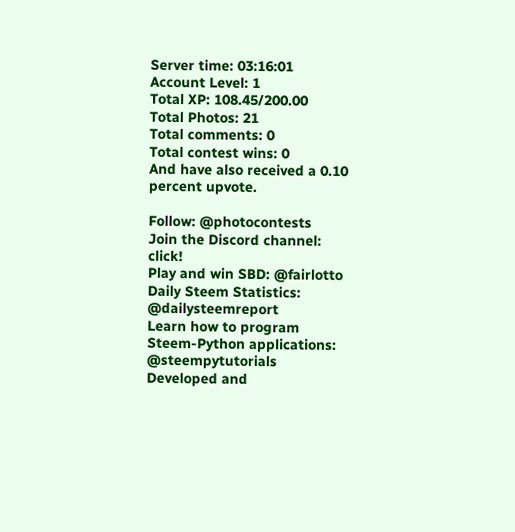Server time: 03:16:01
Account Level: 1
Total XP: 108.45/200.00
Total Photos: 21
Total comments: 0
Total contest wins: 0
And have also received a 0.10 percent upvote.

Follow: @photocontests
Join the Discord channel: click!
Play and win SBD: @fairlotto
Daily Steem Statistics: @dailysteemreport
Learn how to program Steem-Python applications: @steempytutorials
Developed and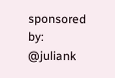sponsored by: @juliank